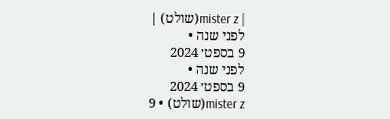| mister z(שולט) |
לפני שנה •
9 בספט׳ 2024
לפני שנה •
9 בספט׳ 2024
mister z(שולט) • 9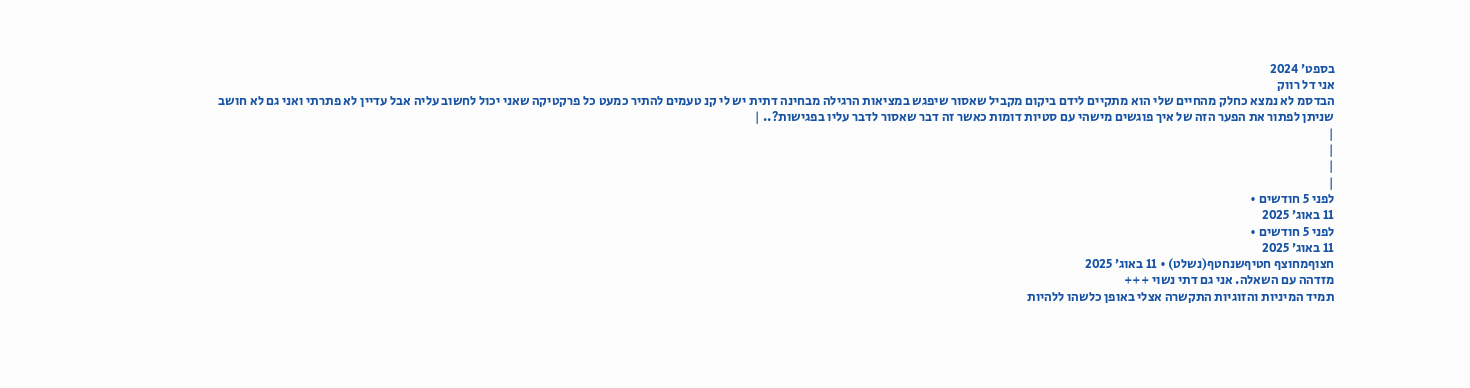בספט׳ 2024
אני דל רווק
הבדסמ לא נמצא כחלק מהחיים שלי הוא מתקיים לידם ביקום מקביל שאסור שיפגש במציאות הרגילה מבחינה דתית יש לי קנ טעמים להתיר כמעט כל פרקטיקה שאני יכול לחשוב עליה אבל עדיין לא פתרתי ואני גם לא חושב שניתן לפתור את הפער הזה של איך פוגשים מישהי עם סטיות דומות כאשר זה דבר שאסור לדבר עליו בפגישות?.. |
|
|
|
|
לפני 5 חודשים •
11 באוג׳ 2025
לפני 5 חודשים •
11 באוג׳ 2025
חצוףמחוצף חטיףשנחטף(נשלט) • 11 באוג׳ 2025
מזדהה עם השאלה. אני גם דתי נשוי +++
תמיד המיניות והזוגיות התקשרה אצלי באופן כלשהו ללהיות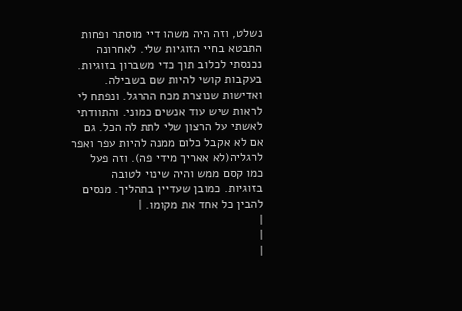נשלט, וזה היה משהו דיי מוסתר ופחות התבטא בחיי הזוגיות שלי. לאחרונה נכנסתי לכלוב תוך כדי משברון בזוגיות. בעקבות קושי להיות שם בשבילה. ואדישות שנוצרת מכח ההרגל. ונפתח לי לראות שיש עוד אנשים כמוני. והתוודתי לאשתי על הרצון שלי לתת לה הכל. גם אם לא אקבל כלום ממנה להיות עפר ואפר לרגליה(לא אאריך מידי פה). וזה פעל כמו קסם ממש והיה שינוי לטובה בזוגיות. כמובן שעדיין בתהליך. מנסים להבין כל אחד את מקומו. |
|
|
|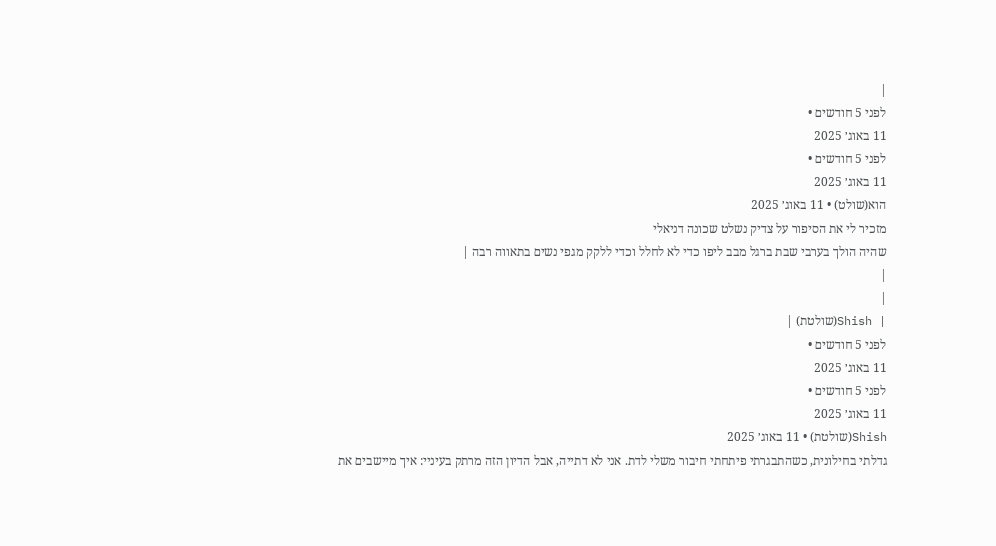|
לפני 5 חודשים •
11 באוג׳ 2025
לפני 5 חודשים •
11 באוג׳ 2025
הוא(שולט) • 11 באוג׳ 2025
מזכיר לי את הסיפור על צדיק נשלט שכונה דניאלי
שהיה הולך בערבי שבת ברגל מבב ליפו כדי לא לחלל וכדי ללקק מגפי נשים בתאווה רבה |
|
|
| Shish(שולטת) |
לפני 5 חודשים •
11 באוג׳ 2025
לפני 5 חודשים •
11 באוג׳ 2025
Shish(שולטת) • 11 באוג׳ 2025
גדלתי בחילונית, כשהתבגרתי פיתחתי חיבור משלי לדת. אני לא דתייה, אבל הדיון הזה מרתק בעיניי: איך מיישבים את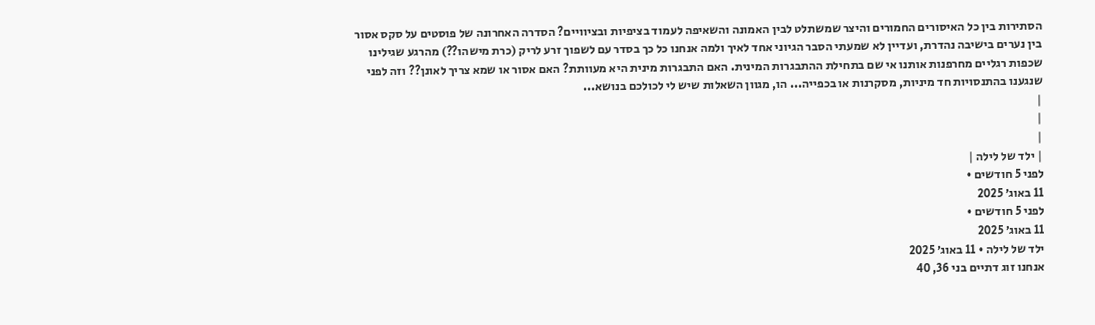הסתירות בין כל האיסורים החמורים והיצר שמשתלט לבין האמונה והשאיפה לעמוד בציפיות ובציוויים? הסדרה האחרונה של פוסטים על סקס אסור בין נערים בישיבה נהדרת, ועדיין לא שמעתי הסבר הגיוני אחד לאיך ולמה אנחנו כל כך בסדר עם לשפוך זרע לריק (כרת מישהו??) מהרגע שגילינו שכפות רגליים מחרפנות אותנו אי שם בתחילת ההתבגרות המינית. האם התבגרות מינית היא מעוותת? האם אסור או שמא צריך לאונן?? וזה לפני שנגענו בהתנסויות חד מיניות, מסקרנות או בכפייה... הו, מגוון השאלות שיש לי לכולכם בנושא...
|
|
|
| ילד של לילה |
לפני 5 חודשים •
11 באוג׳ 2025
לפני 5 חודשים •
11 באוג׳ 2025
ילד של לילה • 11 באוג׳ 2025
אנחנו זוג דתיים בני 36, 40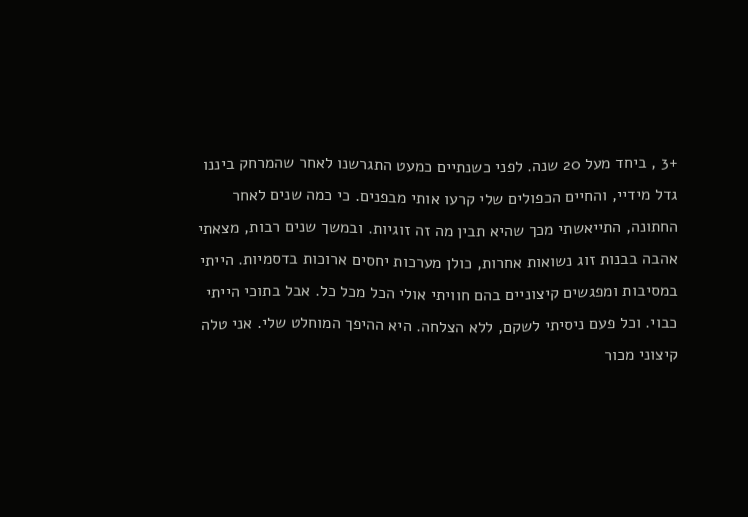+3 , ביחד מעל 20 שנה. לפני כשנתיים כמעט התגרשנו לאחר שהמרחק ביננו גדל מידיי, והחיים הכפולים שלי קרעו אותי מבפנים. כי כמה שנים לאחר החתונה, התייאשתי מכך שהיא תבין מה זה זוגיות. ובמשך שנים רבות, מצאתי אהבה בבנות זוג נשואות אחרות, כולן מערכות יחסים ארוכות בדסמיות. הייתי במסיבות ומפגשים קיצוניים בהם חוויתי אולי הכל מכל כל. אבל בתוכי הייתי כבוי. וכל פעם ניסיתי לשקם, ללא הצלחה. היא ההיפך המוחלט שלי. אני טלה קיצוני מכור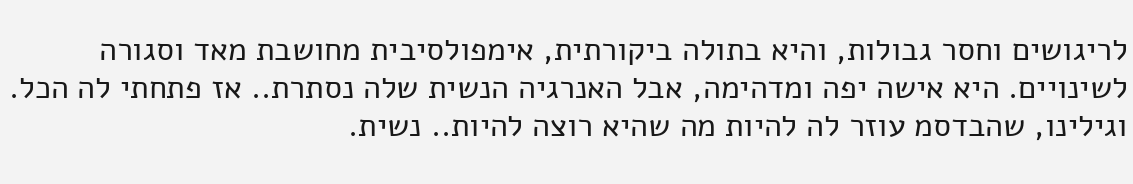לריגושים וחסר גבולות, והיא בתולה ביקורתית, אימפולסיבית מחושבת מאד וסגורה לשינויים. היא אישה יפה ומדהימה, אבל האנרגיה הנשית שלה נסתרת.. אז פתחתי לה הכל. וגילינו, שהבדסמ עוזר לה להיות מה שהיא רוצה להיות.. נשית.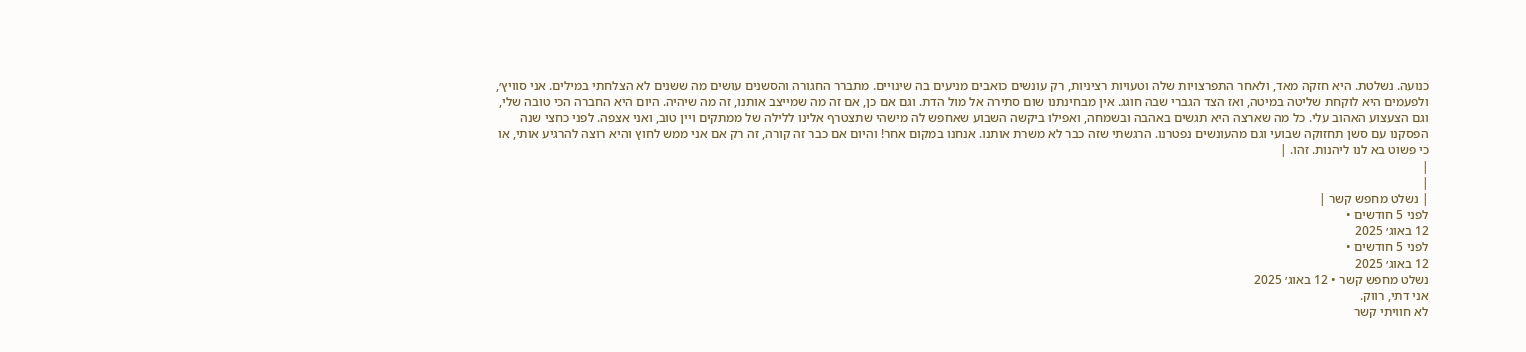כנועה. נשלטת. היא חזקה מאד, ולאחר התפרצויות שלה וטעויות רציניות, רק עונשים כואבים מניעים בה שינויים. מתברר החגורה והסשנים עושים מה ששנים לא הצלחתי במילים. אני סוויץ׳, ולפעמים היא לוקחת שליטה במיטה, ואז הצד הגברי שבה חוגג. אין מבחינתנו שום סתירה אל מול הדת. וגם אם כן, אם זה מה שמייצב אותנו, זה מה שיהיה. היום היא החברה הכי טובה שלי, וגם הצעצוע האהוב עלי. כל מה שארצה היא תגשים באהבה ובשמחה, ואפילו ביקשה השבוע שאחפש לה מישהי שתצטרף אלינו ללילה של ממתקים ויין טוב, ואני אצפה. לפני כחצי שנה הפסקנו עם סשן תחזוקה שבועי וגם מהעונשים נפטרנו. הרגשתי שזה כבר לא משרת אותנו. אנחנו במקום אחר! והיום אם כבר זה קורה, זה רק אם אני ממש לחוץ והיא רוצה להרגיע אותי, או כי פשוט בא לנו ליהנות. זהו. |
|
|
| נשלט מחפש קשר |
לפני 5 חודשים •
12 באוג׳ 2025
לפני 5 חודשים •
12 באוג׳ 2025
נשלט מחפש קשר • 12 באוג׳ 2025
אני דתי, רווק.
לא חוויתי קשר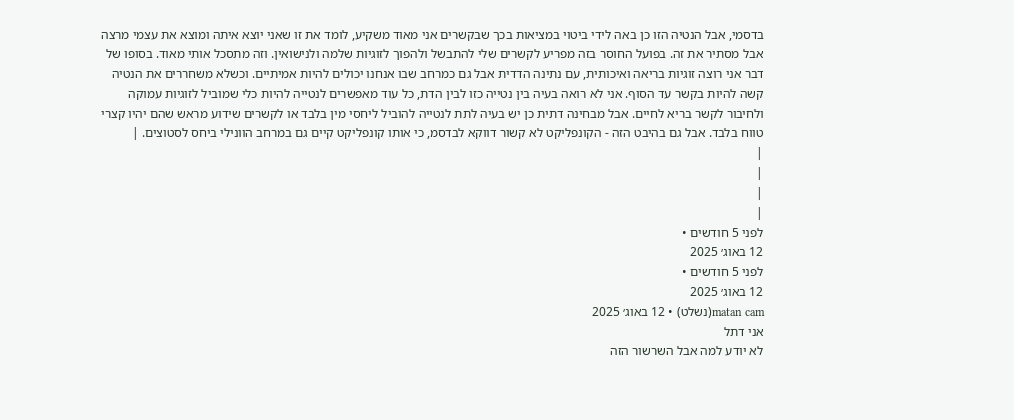בדסמי, אבל הנטיה הזו כן באה לידי ביטוי במציאות בכך שבקשרים אני מאוד משקיע, לומד את זו שאני יוצא איתה ומוצא את עצמי מרצה אבל מסתיר את זה. בפועל החוסר בזה מפריע לקשרים שלי להתבשל ולהפוך לזוגיות שלמה ולנישואין. וזה מתסכל אותי מאוד. בסופו של דבר אני רוצה זוגיות בריאה ואיכותית, עם נתינה הדדית אבל גם כמרחב שבו אנחנו יכולים להיות אמיתיים. וכשלא משחררים את הנטיה קשה להיות בקשר עד הסוף. אני לא רואה בעיה בין נטייה כזו לבין הדת, כל עוד מאפשרים לנטייה להיות כלי שמוביל לזוגיות עמוקה ולחיבור לקשר בריא לחיים. אבל מבחינה דתית כן יש בעיה לתת לנטייה להוביל ליחסי מין בלבד או לקשרים שידוע מראש שהם יהיו קצרי טווח בלבד. אבל גם בהיבט הזה - הקונפליקט לא קשור דווקא לבדסמ, כי אותו קונפליקט קיים גם במרחב הוונילי ביחס לסטוצים. |
|
|
|
|
לפני 5 חודשים •
12 באוג׳ 2025
לפני 5 חודשים •
12 באוג׳ 2025
matan cam(נשלט) • 12 באוג׳ 2025
אני דתל
לא יודע למה אבל השרשור הזה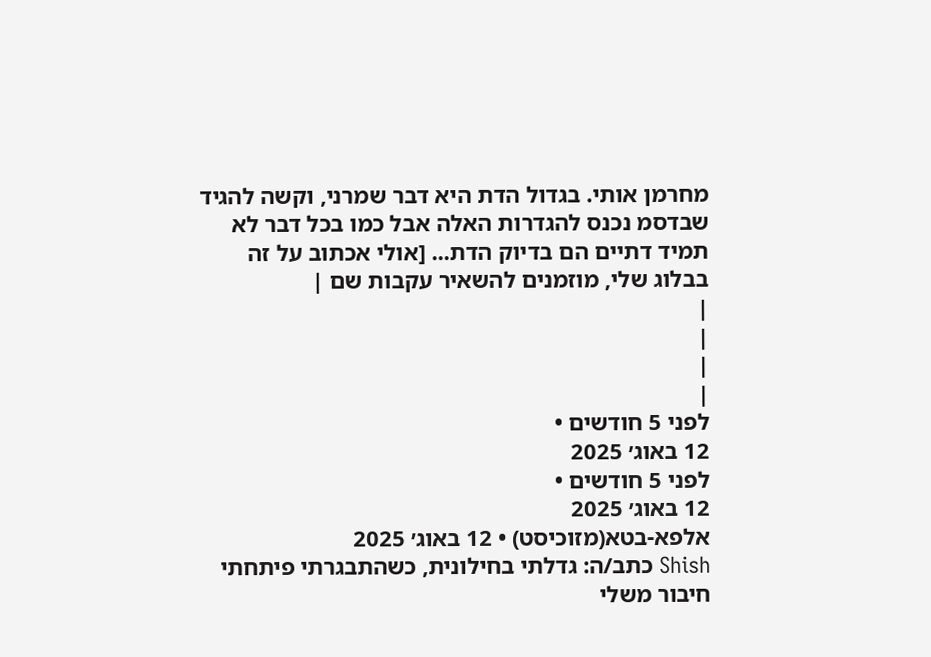מחרמן אותי. בגדול הדת היא דבר שמרני, וקשה להגיד שבדסמ נכנס להגדרות האלה אבל כמו בכל דבר לא תמיד דתיים הם בדיוק הדת... [אולי אכתוב על זה בבלוג שלי, מוזמנים להשאיר עקבות שם |
|
|
|
|
לפני 5 חודשים •
12 באוג׳ 2025
לפני 5 חודשים •
12 באוג׳ 2025
אלפא-בטא(מזוכיסט) • 12 באוג׳ 2025
Shish כתב/ה: גדלתי בחילונית, כשהתבגרתי פיתחתי חיבור משלי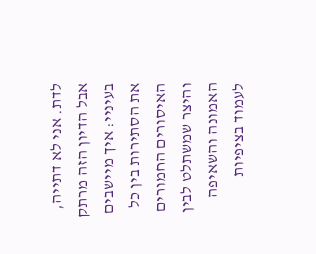לדת. אני לא דתייה, אבל הדיון הזה מרתק בעיניי: איך מיישבים את הסתירות בין כל האיסורים החמורים והיצר שמשתלט לבין האמונה והשאיפה לעמוד בציפיות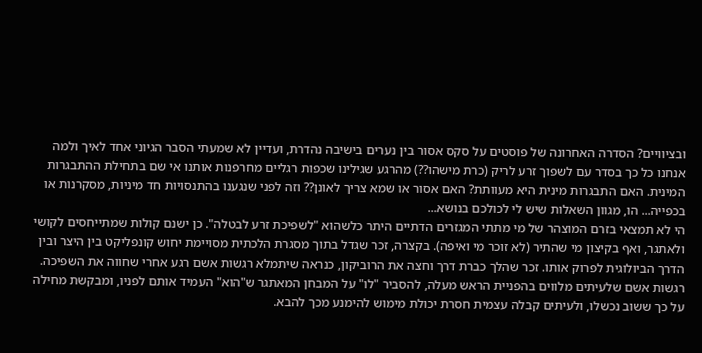ובציוויים? הסדרה האחרונה של פוסטים על סקס אסור בין נערים בישיבה נהדרת, ועדיין לא שמעתי הסבר הגיוני אחד לאיך ולמה אנחנו כל כך בסדר עם לשפוך זרע לריק (כרת מישהו??) מהרגע שגילינו שכפות רגליים מחרפנות אותנו אי שם בתחילת ההתבגרות המינית. האם התבגרות מינית היא מעוותת? האם אסור או שמא צריך לאונן?? וזה לפני שנגענו בהתנסויות חד מיניות, מסקרנות או בכפייה... הו, מגוון השאלות שיש לי לכולכם בנושא...
הי לא תמצאי בזרם המוצהר של מי מתתי המגזרים הדתיים היתר כלשהוא "לשפיכת זרע לבטלה". כן ישנם קולות שמתייחסים לקושי ולאתגר, ואף בקיצון מי שהתיר (לא זוכר מי ואיפה). בקצרה, זכר שגדל בתוך מסגרת הלכתית מסויימת יחוש קונפליקט בין היצר ובין הדרך הביולוגית לפרוק אותו. זכר שהלך כברת דרך וחצה את הרוביקון, כנראה שיתמלא רגשות אשם רגע אחרי שחווה את השפיכה. רגשות אשם שלעיתים מלווים בהפניית הראש מעלה, להסביר "לו" על המבחן המאתגר ש"הוא" העמיד אותם לפניו, ומבקשת מחילה על כך ששוב נכשלו, ולעיתים קבלה עצמית חסרת יכולת מימוש להימנע מכך להבא.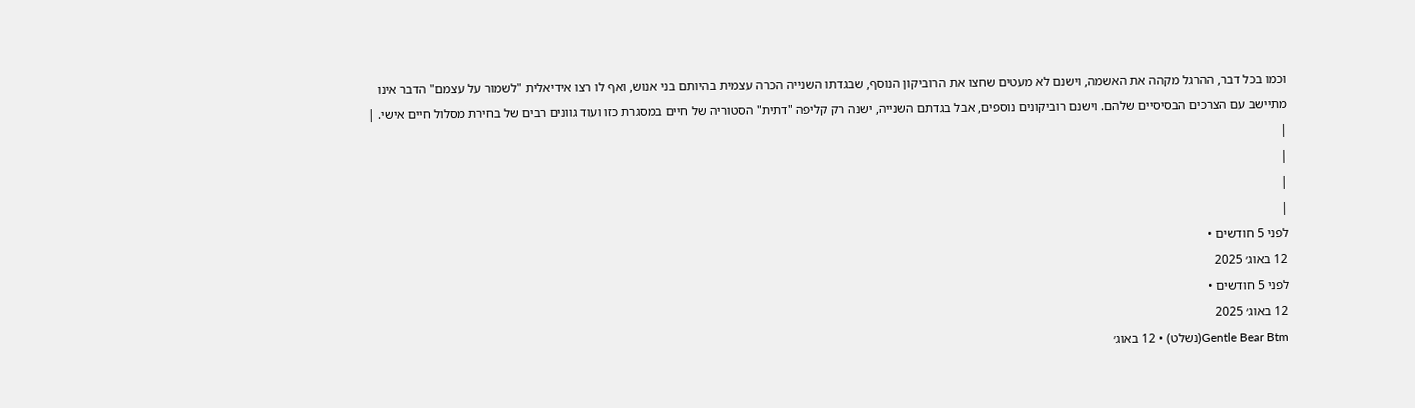וכמו בכל דבר, ההרגל מקהה את האשמה, וישנם לא מעטים שחצו את הרוביקון הנוסף, שבגדתו השנייה הכרה עצמית בהיותם בני אנוש, ואף לו רצו אידיאלית "לשמור על עצמם" הדבר אינו מתיישב עם הצרכים הבסיסיים שלהם. וישנם רוביקונים נוספים, אבל בגדתם השנייה, ישנה רק קליפה "דתית" הסטוריה של חיים במסגרת כזו ועוד גוונים רבים של בחירת מסלול חיים אישי. |
|
|
|
|
לפני 5 חודשים •
12 באוג׳ 2025
לפני 5 חודשים •
12 באוג׳ 2025
Gentle Bear Btm(נשלט) • 12 באוג׳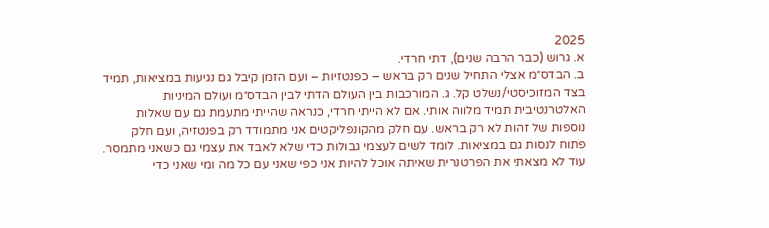2025
א. גרוש (כבר הרבה שנים), דתי חרדי.
ב. הבדס״מ אצלי התחיל שנים רק בראש – כפנטזיות – ועם הזמן קיבל גם נגיעות במציאות, תמיד בצד המזוכיסטי/נשלט קל. ג. המורכבות בין העולם הדתי לבין הבדס״מ ועולם המיניות האלטרנטיבית תמיד מלווה אותי. אם לא הייתי חרדי, כנראה שהייתי מתעמת גם עם שאלות נוספות של זהות לא רק בראש. עם חלק מהקונפליקטים אני מתמודד רק בפנטזיה, ועם חלק פתוח לנסות גם במציאות. לומד לשים לעצמי גבולות כדי שלא לאבד את עצמי גם כשאני מתמסר. עוד לא מצאתי את הפרטנרית שאיתה אוכל להיות אני כפי שאני עם כל מה ומי שאני כדי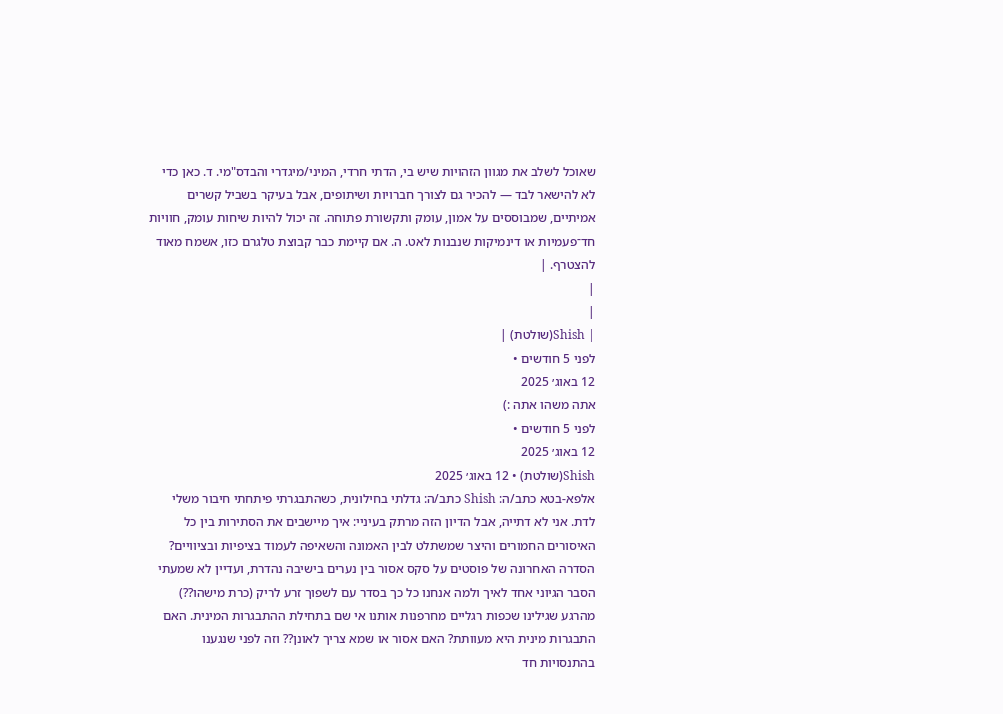שאוכל לשלב את מגוון הזהויות שיש בי, הדתי חרדי, המיני/מיגדרי והבדס"מי. ד. כאן כדי לא להישאר לבד — להכיר גם לצורך חברויות ושיתופים, אבל בעיקר בשביל קשרים אמיתיים, שמבוססים על אמון, עומק ותקשורת פתוחה. זה יכול להיות שיחות עומק, חוויות חד־פעמיות או דינמיקות שנבנות לאט. ה. אם קיימת כבר קבוצת טלגרם כזו, אשמח מאוד להצטרף. |
|
|
| Shish(שולטת) |
לפני 5 חודשים •
12 באוג׳ 2025
אתה משהו אתה :)
לפני 5 חודשים •
12 באוג׳ 2025
Shish(שולטת) • 12 באוג׳ 2025
אלפא-בטא כתב/ה: Shish כתב/ה: גדלתי בחילונית, כשהתבגרתי פיתחתי חיבור משלי לדת. אני לא דתייה, אבל הדיון הזה מרתק בעיניי: איך מיישבים את הסתירות בין כל האיסורים החמורים והיצר שמשתלט לבין האמונה והשאיפה לעמוד בציפיות ובציוויים? הסדרה האחרונה של פוסטים על סקס אסור בין נערים בישיבה נהדרת, ועדיין לא שמעתי הסבר הגיוני אחד לאיך ולמה אנחנו כל כך בסדר עם לשפוך זרע לריק (כרת מישהו??) מהרגע שגילינו שכפות רגליים מחרפנות אותנו אי שם בתחילת ההתבגרות המינית. האם התבגרות מינית היא מעוותת? האם אסור או שמא צריך לאונן?? וזה לפני שנגענו בהתנסויות חד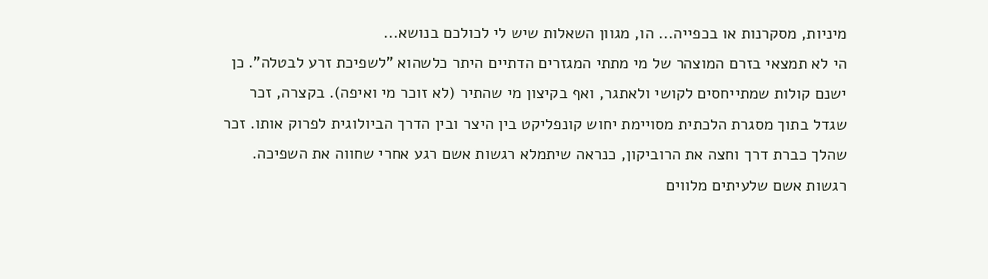מיניות, מסקרנות או בכפייה... הו, מגוון השאלות שיש לי לכולכם בנושא...
הי לא תמצאי בזרם המוצהר של מי מתתי המגזרים הדתיים היתר כלשהוא "לשפיכת זרע לבטלה". כן ישנם קולות שמתייחסים לקושי ולאתגר, ואף בקיצון מי שהתיר (לא זוכר מי ואיפה). בקצרה, זכר שגדל בתוך מסגרת הלכתית מסויימת יחוש קונפליקט בין היצר ובין הדרך הביולוגית לפרוק אותו. זכר שהלך כברת דרך וחצה את הרוביקון, כנראה שיתמלא רגשות אשם רגע אחרי שחווה את השפיכה. רגשות אשם שלעיתים מלווים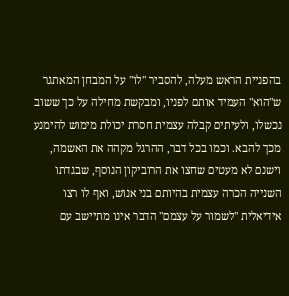בהפניית הראש מעלה, להסביר "לו" על המבחן המאתגר ש"הוא" העמיד אותם לפניו, ומבקשת מחילה על כך ששוב נכשלו, ולעיתים קבלה עצמית חסרת יכולת מימוש להימנע מכך להבא. וכמו בכל דבר, ההרגל מקהה את האשמה, וישנם לא מעטים שחצו את הרוביקון הנוסף, שבגדתו השנייה הכרה עצמית בהיותם בני אנוש, ואף לו רצו אידיאלית "לשמור על עצמם" הדבר אינו מתיישב עם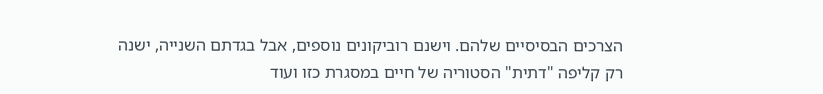הצרכים הבסיסיים שלהם. וישנם רוביקונים נוספים, אבל בגדתם השנייה, ישנה רק קליפה "דתית" הסטוריה של חיים במסגרת כזו ועוד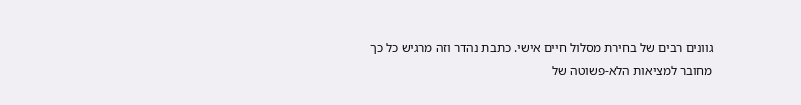גוונים רבים של בחירת מסלול חיים אישי. כתבת נהדר וזה מרגיש כל כך מחובר למציאות הלא-פשוטה של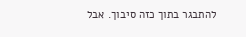להתבגר בתוך כזה סיבוך. אבל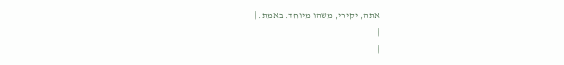אתה, יקירי, משהו מיוחד. באמת. |
|
|